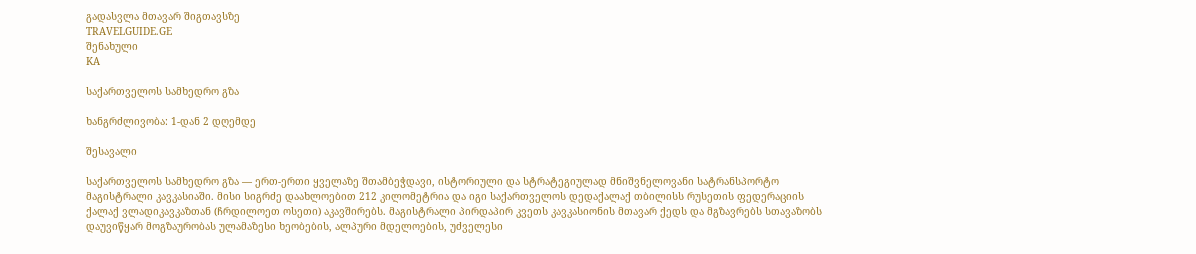გადასვლა მთავარ შიგთავსზე
TRAVELGUIDE.GE
შენახული
KA

საქართველოს სამხედრო გზა

ხანგრძლივობა: 1-დან 2 დღემდე

შესავალი

საქართველოს სამხედრო გზა — ერთ-ერთი ყველაზე შთამბეჭდავი, ისტორიული და სტრატეგიულად მნიშვნელოვანი სატრანსპორტო მაგისტრალი კავკასიაში. მისი სიგრძე დაახლოებით 212 კილომეტრია და იგი საქართველოს დედაქალაქ თბილისს რუსეთის ფედერაციის ქალაქ ვლადიკავკაზთან (ჩრდილოეთ ოსეთი) აკავშირებს. მაგისტრალი პირდაპირ კვეთს კავკასიონის მთავარ ქედს და მგზავრებს სთავაზობს დაუვიწყარ მოგზაურობას ულამაზესი ხეობების, ალპური მდელოების, უძველესი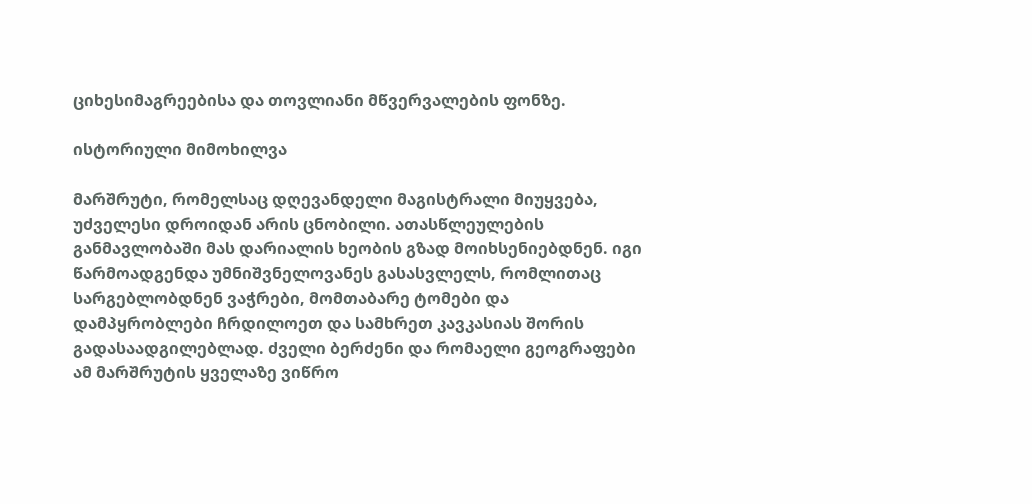ციხესიმაგრეებისა და თოვლიანი მწვერვალების ფონზე.

ისტორიული მიმოხილვა

მარშრუტი, რომელსაც დღევანდელი მაგისტრალი მიუყვება, უძველესი დროიდან არის ცნობილი. ათასწლეულების განმავლობაში მას დარიალის ხეობის გზად მოიხსენიებდნენ. იგი წარმოადგენდა უმნიშვნელოვანეს გასასვლელს, რომლითაც სარგებლობდნენ ვაჭრები, მომთაბარე ტომები და დამპყრობლები ჩრდილოეთ და სამხრეთ კავკასიას შორის გადასაადგილებლად. ძველი ბერძენი და რომაელი გეოგრაფები ამ მარშრუტის ყველაზე ვიწრო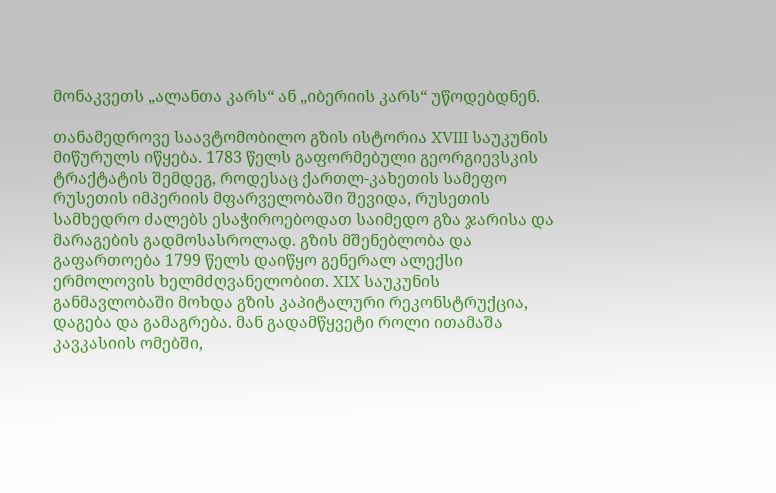მონაკვეთს „ალანთა კარს“ ან „იბერიის კარს“ უწოდებდნენ.

თანამედროვე საავტომობილო გზის ისტორია XVIII საუკუნის მიწურულს იწყება. 1783 წელს გაფორმებული გეორგიევსკის ტრაქტატის შემდეგ, როდესაც ქართლ-კახეთის სამეფო რუსეთის იმპერიის მფარველობაში შევიდა, რუსეთის სამხედრო ძალებს ესაჭიროებოდათ საიმედო გზა ჯარისა და მარაგების გადმოსასროლად. გზის მშენებლობა და გაფართოება 1799 წელს დაიწყო გენერალ ალექსი ერმოლოვის ხელმძღვანელობით. XIX საუკუნის განმავლობაში მოხდა გზის კაპიტალური რეკონსტრუქცია, დაგება და გამაგრება. მან გადამწყვეტი როლი ითამაშა კავკასიის ომებში,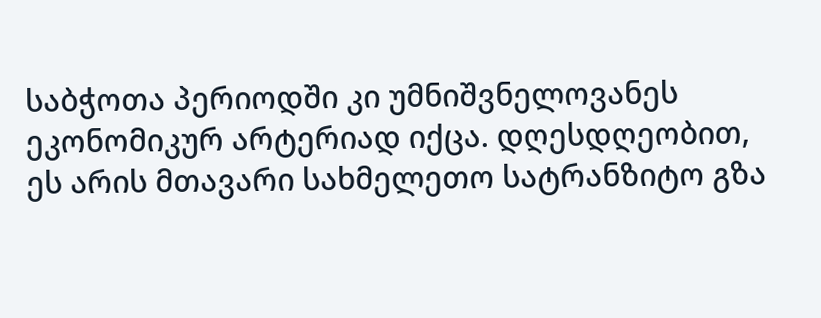საბჭოთა პერიოდში კი უმნიშვნელოვანეს ეკონომიკურ არტერიად იქცა. დღესდღეობით, ეს არის მთავარი სახმელეთო სატრანზიტო გზა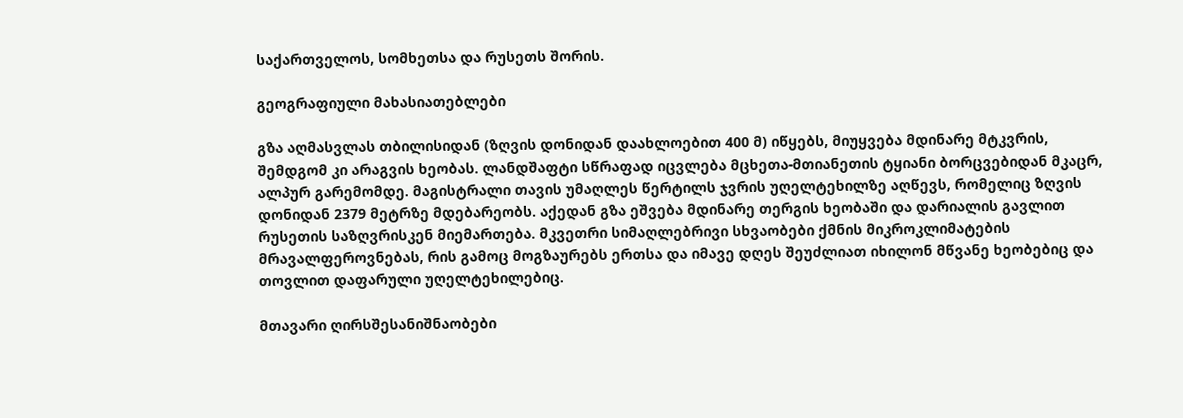საქართველოს, სომხეთსა და რუსეთს შორის.

გეოგრაფიული მახასიათებლები

გზა აღმასვლას თბილისიდან (ზღვის დონიდან დაახლოებით 400 მ) იწყებს, მიუყვება მდინარე მტკვრის, შემდგომ კი არაგვის ხეობას. ლანდშაფტი სწრაფად იცვლება მცხეთა-მთიანეთის ტყიანი ბორცვებიდან მკაცრ, ალპურ გარემომდე. მაგისტრალი თავის უმაღლეს წერტილს ჯვრის უღელტეხილზე აღწევს, რომელიც ზღვის დონიდან 2379 მეტრზე მდებარეობს. აქედან გზა ეშვება მდინარე თერგის ხეობაში და დარიალის გავლით რუსეთის საზღვრისკენ მიემართება. მკვეთრი სიმაღლებრივი სხვაობები ქმნის მიკროკლიმატების მრავალფეროვნებას, რის გამოც მოგზაურებს ერთსა და იმავე დღეს შეუძლიათ იხილონ მწვანე ხეობებიც და თოვლით დაფარული უღელტეხილებიც.

მთავარი ღირსშესანიშნაობები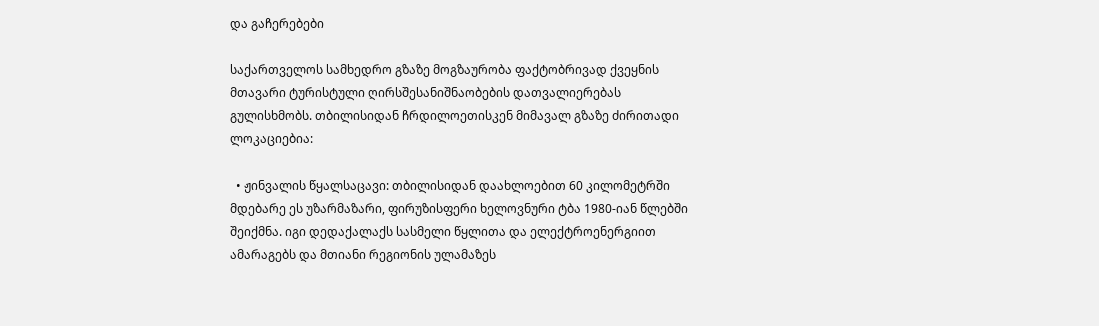და გაჩერებები

საქართველოს სამხედრო გზაზე მოგზაურობა ფაქტობრივად ქვეყნის მთავარი ტურისტული ღირსშესანიშნაობების დათვალიერებას გულისხმობს. თბილისიდან ჩრდილოეთისკენ მიმავალ გზაზე ძირითადი ლოკაციებია:

  • ჟინვალის წყალსაცავი: თბილისიდან დაახლოებით 60 კილომეტრში მდებარე ეს უზარმაზარი, ფირუზისფერი ხელოვნური ტბა 1980-იან წლებში შეიქმნა. იგი დედაქალაქს სასმელი წყლითა და ელექტროენერგიით ამარაგებს და მთიანი რეგიონის ულამაზეს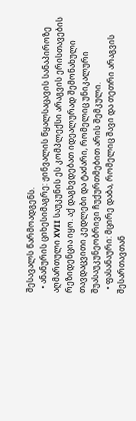შესავალს წარმოადგენს.
  • ანანურის ციხესიმაგრე: ჟინვალის წყალსაცავის სანაპიროზე აღმართული XVII საუკუნის ეს კომპლექსი არაგვის ერისთავების რეზიდენცია იყო. აქ დაგხვდებათ იდეალურად შემონახული თავდაცვითი კედლები და ტაძარი, რომელიც უნიკალური შუასაუკუნეობრივი ჩუქურთმებით არის შემკული.
  • ფასანაური: მცირე დაბა, რომელიც შავი და თეთრი არაგვის შესართავთან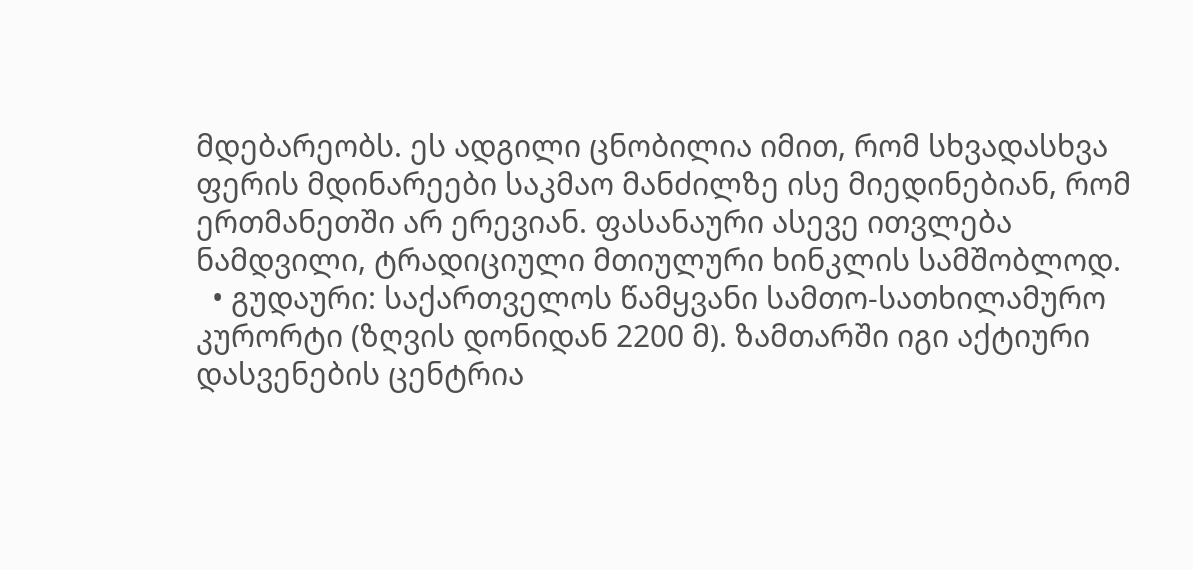მდებარეობს. ეს ადგილი ცნობილია იმით, რომ სხვადასხვა ფერის მდინარეები საკმაო მანძილზე ისე მიედინებიან, რომ ერთმანეთში არ ერევიან. ფასანაური ასევე ითვლება ნამდვილი, ტრადიციული მთიულური ხინკლის სამშობლოდ.
  • გუდაური: საქართველოს წამყვანი სამთო-სათხილამურო კურორტი (ზღვის დონიდან 2200 მ). ზამთარში იგი აქტიური დასვენების ცენტრია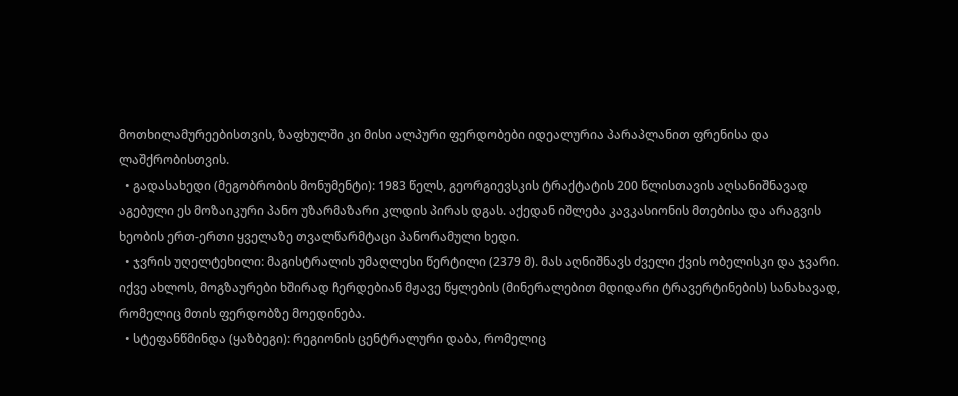მოთხილამურეებისთვის, ზაფხულში კი მისი ალპური ფერდობები იდეალურია პარაპლანით ფრენისა და ლაშქრობისთვის.
  • გადასახედი (მეგობრობის მონუმენტი): 1983 წელს, გეორგიევსკის ტრაქტატის 200 წლისთავის აღსანიშნავად აგებული ეს მოზაიკური პანო უზარმაზარი კლდის პირას დგას. აქედან იშლება კავკასიონის მთებისა და არაგვის ხეობის ერთ-ერთი ყველაზე თვალწარმტაცი პანორამული ხედი.
  • ჯვრის უღელტეხილი: მაგისტრალის უმაღლესი წერტილი (2379 მ). მას აღნიშნავს ძველი ქვის ობელისკი და ჯვარი. იქვე ახლოს, მოგზაურები ხშირად ჩერდებიან მჟავე წყლების (მინერალებით მდიდარი ტრავერტინების) სანახავად, რომელიც მთის ფერდობზე მოედინება.
  • სტეფანწმინდა (ყაზბეგი): რეგიონის ცენტრალური დაბა, რომელიც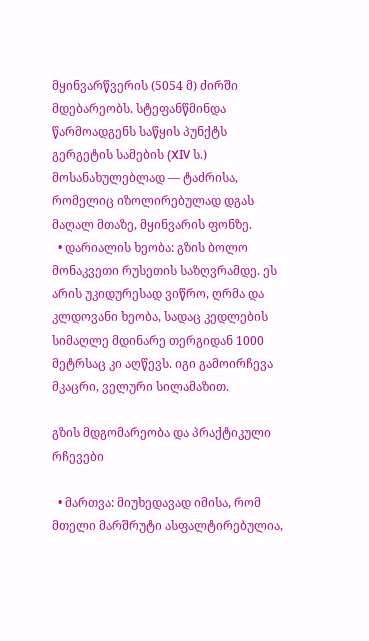მყინვარწვერის (5054 მ) ძირში მდებარეობს. სტეფანწმინდა წარმოადგენს საწყის პუნქტს გერგეტის სამების (XIV ს.) მოსანახულებლად — ტაძრისა, რომელიც იზოლირებულად დგას მაღალ მთაზე, მყინვარის ფონზე.
  • დარიალის ხეობა: გზის ბოლო მონაკვეთი რუსეთის საზღვრამდე. ეს არის უკიდურესად ვიწრო, ღრმა და კლდოვანი ხეობა, სადაც კედლების სიმაღლე მდინარე თერგიდან 1000 მეტრსაც კი აღწევს. იგი გამოირჩევა მკაცრი, ველური სილამაზით.

გზის მდგომარეობა და პრაქტიკული რჩევები

  • მართვა: მიუხედავად იმისა, რომ მთელი მარშრუტი ასფალტირებულია,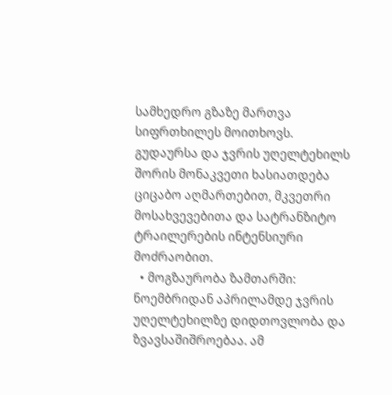სამხედრო გზაზე მართვა სიფრთხილეს მოითხოვს. გუდაურსა და ჯვრის უღელტეხილს შორის მონაკვეთი ხასიათდება ციცაბო აღმართებით, მკვეთრი მოსახვევებითა და სატრანზიტო ტრაილერების ინტენსიური მოძრაობით.
  • მოგზაურობა ზამთარში: ნოემბრიდან აპრილამდე ჯვრის უღელტეხილზე დიდთოვლობა და ზვავსაშიშროებაა. ამ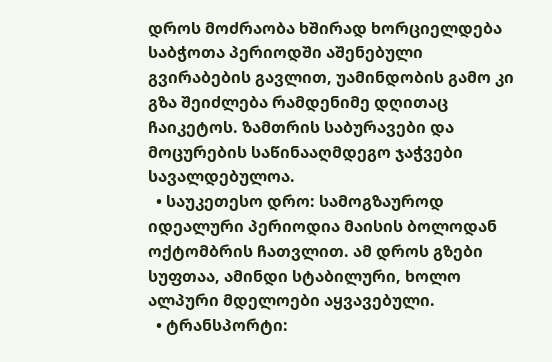დროს მოძრაობა ხშირად ხორციელდება საბჭოთა პერიოდში აშენებული გვირაბების გავლით, უამინდობის გამო კი გზა შეიძლება რამდენიმე დღითაც ჩაიკეტოს. ზამთრის საბურავები და მოცურების საწინააღმდეგო ჯაჭვები სავალდებულოა.
  • საუკეთესო დრო: სამოგზაუროდ იდეალური პერიოდია მაისის ბოლოდან ოქტომბრის ჩათვლით. ამ დროს გზები სუფთაა, ამინდი სტაბილური, ხოლო ალპური მდელოები აყვავებული.
  • ტრანსპორტი: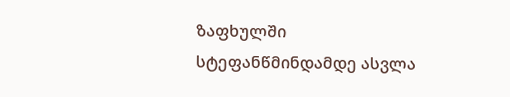ზაფხულში სტეფანწმინდამდე ასვლა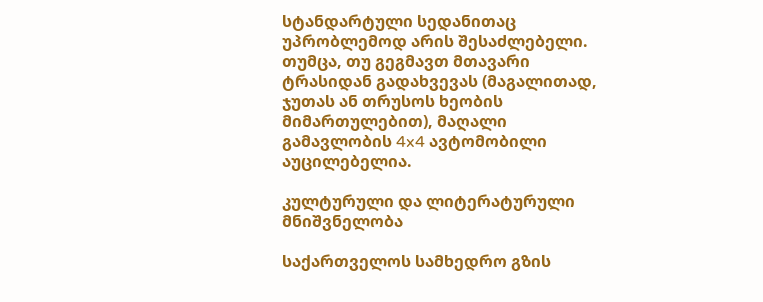სტანდარტული სედანითაც უპრობლემოდ არის შესაძლებელი. თუმცა, თუ გეგმავთ მთავარი ტრასიდან გადახვევას (მაგალითად, ჯუთას ან თრუსოს ხეობის მიმართულებით), მაღალი გამავლობის 4x4 ავტომობილი აუცილებელია.

კულტურული და ლიტერატურული მნიშვნელობა

საქართველოს სამხედრო გზის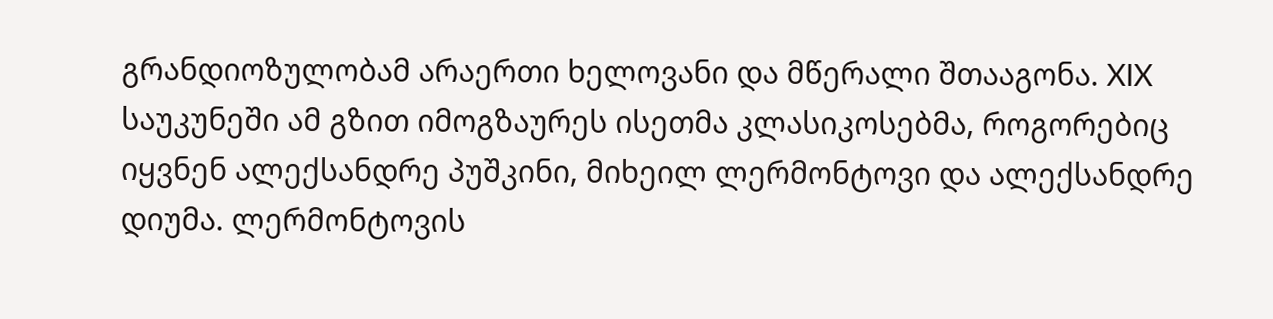გრანდიოზულობამ არაერთი ხელოვანი და მწერალი შთააგონა. XIX საუკუნეში ამ გზით იმოგზაურეს ისეთმა კლასიკოსებმა, როგორებიც იყვნენ ალექსანდრე პუშკინი, მიხეილ ლერმონტოვი და ალექსანდრე დიუმა. ლერმონტოვის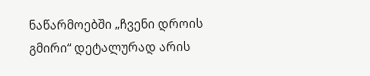ნაწარმოებში „ჩვენი დროის გმირი“ დეტალურად არის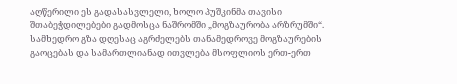აღწერილი ეს გადასასვლელი, ხოლო პუშკინმა თავისი შთაბეჭდილებები გადმოსცა ნაშრომში „მოგზაურობა არზრუმში“. სამხედრო გზა დღესაც აგრძელებს თანამედროვე მოგზაურების გაოცებას და სამართლიანად ითვლება მსოფლიოს ერთ-ერთ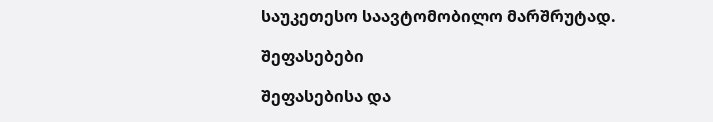საუკეთესო საავტომობილო მარშრუტად.

შეფასებები

შეფასებისა და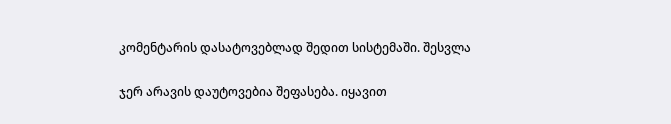კომენტარის დასატოვებლად შედით სისტემაში. შესვლა

ჯერ არავის დაუტოვებია შეფასება. იყავით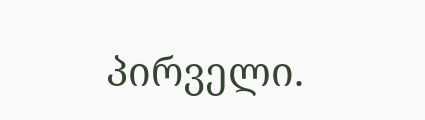პირველი.